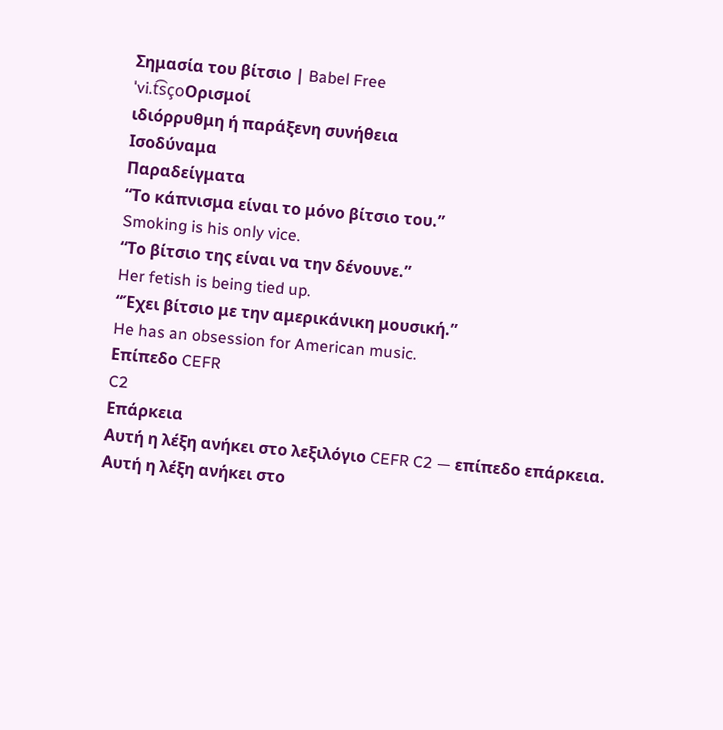Σημασία του βίτσιο | Babel Free
ˈvi.t͡sçoΟρισμοί
ιδιόρρυθμη ή παράξενη συνήθεια
Ισοδύναμα
Παραδείγματα
“Το κάπνισμα είναι το μόνο βίτσιο του.”
Smoking is his only vice.
“Το βίτσιο της είναι να την δένουνε.”
Her fetish is being tied up.
“Έχει βίτσιο με την αμερικάνικη μουσική.”
He has an obsession for American music.
Επίπεδο CEFR
C2
Επάρκεια
Αυτή η λέξη ανήκει στο λεξιλόγιο CEFR C2 — επίπεδο επάρκεια.
Αυτή η λέξη ανήκει στο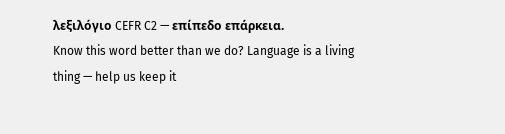λεξιλόγιο CEFR C2 — επίπεδο επάρκεια.
Know this word better than we do? Language is a living thing — help us keep it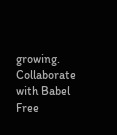growing. Collaborate with Babel Free